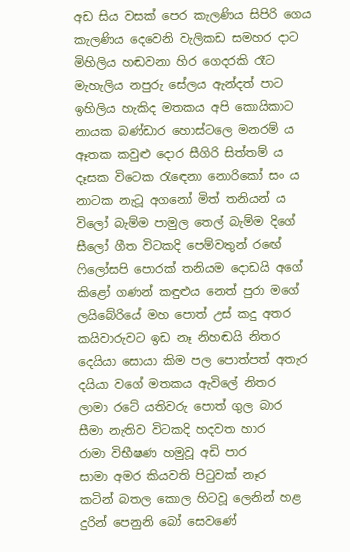අඩ සිය වසක් පෙර කැලණිය සිපිරි ගෙය
කැලණිය දෙවෙනි වැලිකඩ සමහර දාට
මිහිලිය හඬවනා හිර ගෙදරකි රෑට
මැහැලිය නපුරු සේලය ඇන්දත් පාට
ඉහිලිය හැකිද මතකය අපි කොයිකාට
නායක බණ්ඩාර හොස්ටලෙ මනරම් ය
ඈතක කවුළු දොර සීගිරි සිත්තම් ය
දෑසක විටෙක රැඳෙනා නොරිකෝ සං ය
නාටක නැටූ අගනෝ මිත් තනියන් ය
විලෝ බැම්ම පාමුල තෙල් බැම්ම දිගේ
සීලෝ ගීත විටකදි පෙම්වතුන් රඟේ
ෆිලෝසපි පොරක් තනියම දොඩයි අගේ
කිළෝ ගණන් කඳුළුය නෙත් පුරා මගේ
ලයිබේරියේ මහ පොත් උස් කදු අතර
කයිවාරුවට ඉඩ නෑ නිහඬයි නිතර
දෙයියා සොයා කිම පල පොත්පත් අතැර
දයියා වගේ මතකය ඇවිලේ නිතර
ලාමා රටේ යතිවරු පොත් ගුල බාර
සීමා නැතිව විටකදි හදවත හාර
රාමා විභීෂණ හමුවූ අඩි පාර
සාමා අමර කියවති පිටුවක් නෑර
කටින් බතල කොල හිටවූ ලෙනින් හළ
දුරින් පෙනුනි බෝ සෙවණේ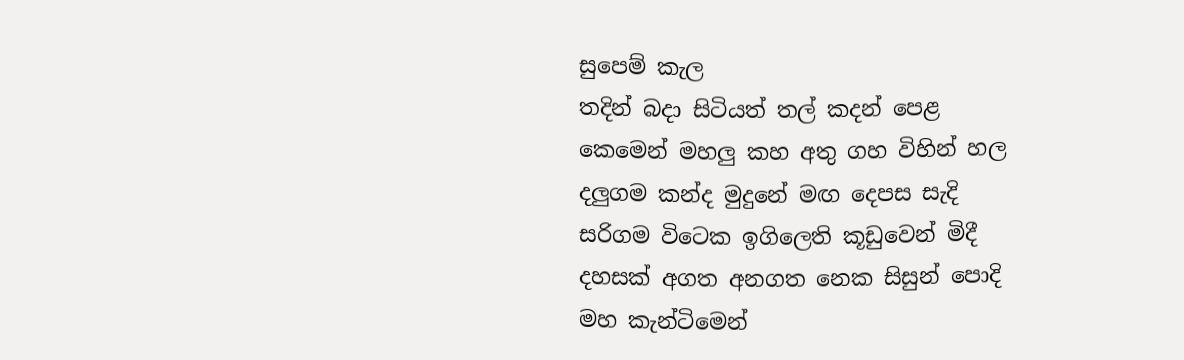සුපෙම් කැල
තදින් බදා සිටියත් තල් කදන් පෙළ
කෙමෙන් මහලු කහ අතු ගහ විහින් හල
දලුගම කන්ද මුදුනේ මඟ දෙපස සැදි
සරිගම විටෙක ඉගිලෙති කූඩුවෙන් මිදී
දහසක් අගත අනගත නෙක සිසුන් පොදි
මහ කැන්ටිමෙන්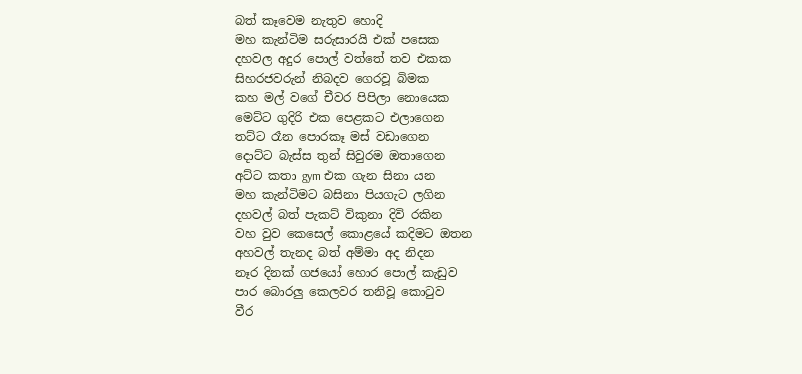බත් කෑවෙම නැතුව හොදි
මහ කැන්ටිම සරුසාරයි එක් පසෙක
දහවල අදුර පොල් වත්තේ තව එකක
සිහරජවරුන් නිබදව ගෙරවූ බිමක
කහ මල් වගේ චීවර පිපිලා නොයෙක
මෙට්ට ගුදිරි එක පෙළකට එලාගෙන
තට්ට රෑන පොරකෑ මස් වඩාගෙන
දොට්ට බැස්ස තුන් සිවුරම ඔතාගෙන
අට්ට කතා gym එක ගැන සිනා යන
මහ කැන්ටිමට බසිනා පියගැට ලගින
දහවල් බත් පැකට් විකුනා දිවි රකින
වහ වුව කෙසෙල් කොළයේ කදිමට ඔතන
අහවල් තැනද බත් අම්මා අද නිදන
නෑර දිනක් ගජයෝ හොර පොල් කැඩුව
පාර බොරලු කෙලවර තනිවූ කොටුව
වීර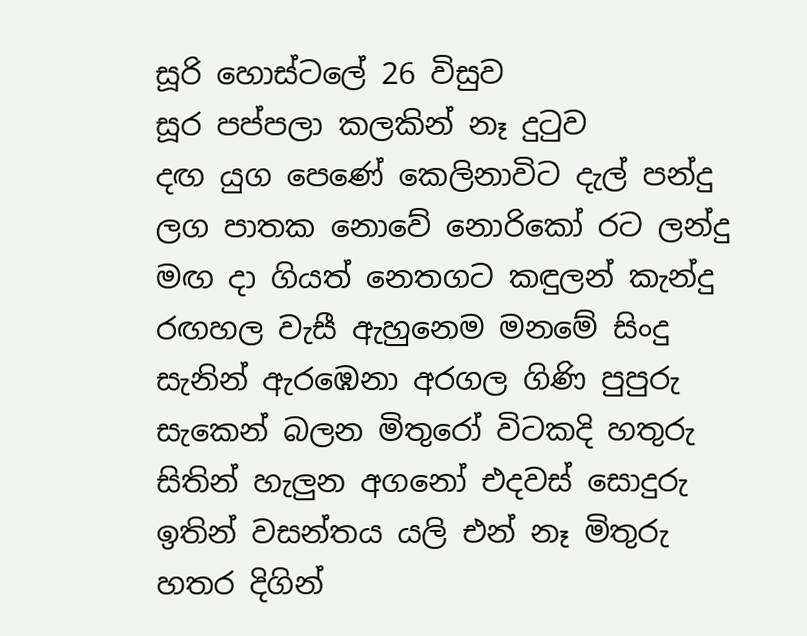සූරි හොස්ටලේ 26 විසුව
සූර පප්පලා කලකින් නෑ දුටුව
දඟ යුග පෙණේ කෙලිනාවිට දැල් පන්දු
ලග පාතක නොවේ නොරිකෝ රට ලන්දු
මඟ දා ගියත් නෙතගට කඳුලන් කැන්දු
රඟහල වැසී ඇහුනෙම මනමේ සිංදු
සැනින් ඇරඹෙනා අරගල ගිණි පුපුරු
සැකෙන් බලන මිතුරෝ විටකදි හතුරු
සිතින් හැලුන අගනෝ එදවස් සොදුරු
ඉතින් වසන්තය යලි එන් නෑ මිතුරු
හතර දිගින්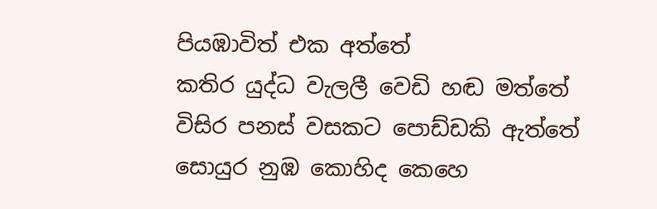පියඹාවිත් එක අත්තේ
කතිර යුද්ධ වැලලී වෙඩි හඬ මත්තේ
විසිර පනස් වසකට පොඩ්ඩකි ඇත්තේ
සොයුර නුඹ කොහිද කෙහෙ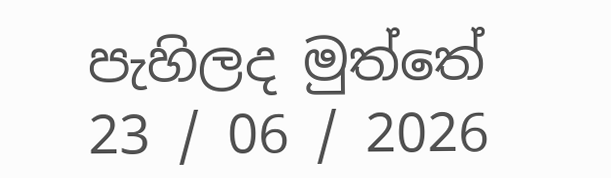පැහිලද මුත්තේ
23 / 06 / 2026